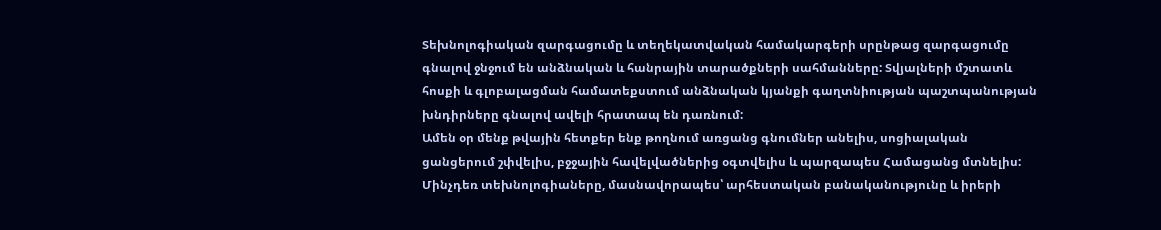Տեխնոլոգիական զարգացումը և տեղեկատվական համակարգերի սրընթաց զարգացումը գնալով ջնջում են անձնական և հանրային տարածքների սահմանները: Տվյալների մշտատև հոսքի և գլոբալացման համատեքստում անձնական կյանքի գաղտնիության պաշտպանության խնդիրները գնալով ավելի հրատապ են դառնում:
Ամեն օր մենք թվային հետքեր ենք թողնում առցանց գնումներ անելիս, սոցիալական ցանցերում շփվելիս, բջջային հավելվածներից օգտվելիս և պարզապես Համացանց մտնելիս:
Մինչդեռ տեխնոլոգիաները, մասնավորապես՝ արհեստական բանականությունը և իրերի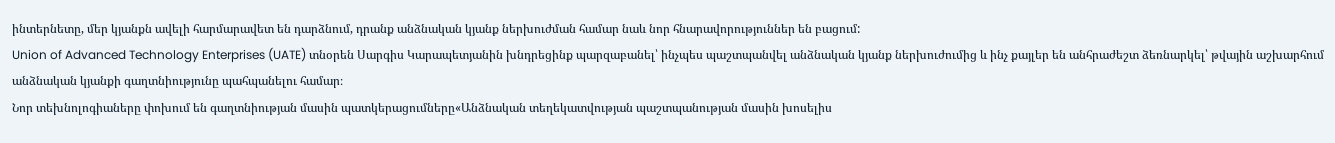ինտերնետը, մեր կյանքն ավելի հարմարավետ են դարձնում, դրանք անձնական կյանք ներխուժման համար նաև նոր հնարավորություններ են բացում:
Union of Advanced Technology Enterprises (UATE) տնօրեն Սարգիս Կարապետյանին խնդրեցինք պարզաբանել՝ ինչպես պաշտպանվել անձնական կյանք ներխուժումից և ինչ քայլեր են անհրաժեշտ ձեռնարկել՝ թվային աշխարհում անձնական կյանքի գաղտնիությունը պահպանելու համար։
Նոր տեխնոլոգիաները փոխում են գաղտնիության մասին պատկերացումները«Անձնական տեղեկատվության պաշտպանության մասին խոսելիս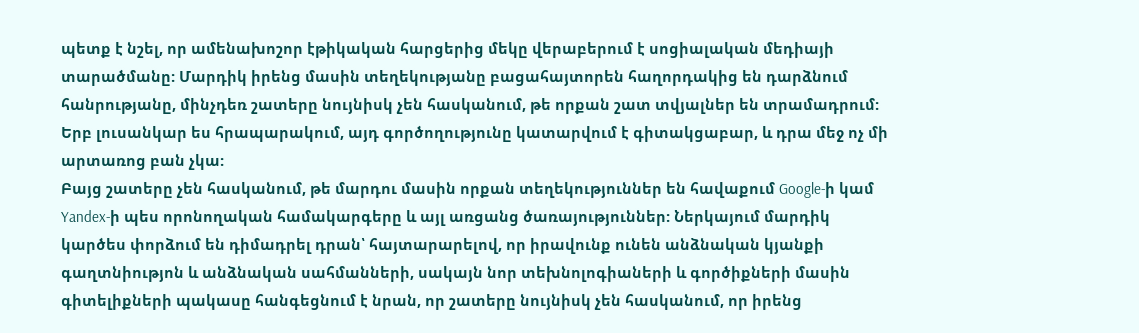պետք է նշել, որ ամենախոշոր էթիկական հարցերից մեկը վերաբերում է սոցիալական մեդիայի տարածմանը: Մարդիկ իրենց մասին տեղեկությանը բացահայտորեն հաղորդակից են դարձնում հանրությանը, մինչդեռ շատերը նույնիսկ չեն հասկանում, թե որքան շատ տվյալներ են տրամադրում: Երբ լուսանկար ես հրապարակում, այդ գործողությունը կատարվում է գիտակցաբար, և դրա մեջ ոչ մի արտառոց բան չկա:
Բայց շատերը չեն հասկանում, թե մարդու մասին որքան տեղեկություններ են հավաքում Google-ի կամ Yandex-ի պես որոնողական համակարգերը և այլ առցանց ծառայություններ: Ներկայում մարդիկ կարծես փորձում են դիմադրել դրան՝ հայտարարելով, որ իրավունք ունեն անձնական կյանքի գաղտնիությոն և անձնական սահմանների, սակայն նոր տեխնոլոգիաների և գործիքների մասին գիտելիքների պակասը հանգեցնում է նրան, որ շատերը նույնիսկ չեն հասկանում, որ իրենց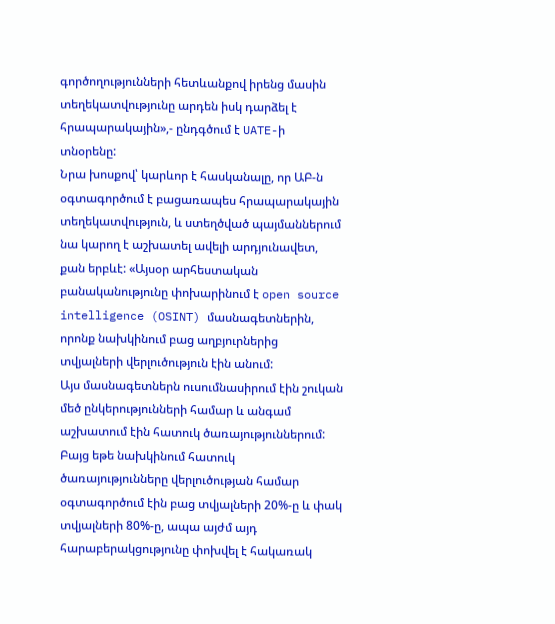գործողությունների հետևանքով իրենց մասին տեղեկատվությունը արդեն իսկ դարձել է հրապարակային»,- ընդգծում է UATE-ի տնօրենը:
Նրա խոսքով՝ կարևոր է հասկանալը, որ ԱԲ-ն օգտագործում է բացառապես հրապարակային տեղեկատվություն, և ստեղծված պայմաններում նա կարող է աշխատել ավելի արդյունավետ, քան երբևէ: «Այսօր արհեստական բանականությունը փոխարինում է open source intelligence (OSINT) մասնագետներին, որոնք նախկինում բաց աղբյուրներից տվյալների վերլուծություն էին անում:
Այս մասնագետներն ուսումնասիրում էին շուկան մեծ ընկերությունների համար և անգամ աշխատում էին հատուկ ծառայություններում: Բայց եթե նախկինում հատուկ ծառայությունները վերլուծության համար օգտագործում էին բաց տվյալների 20%-ը և փակ տվյալների 80%-ը, ապա այժմ այդ հարաբերակցությունը փոխվել է հակառակ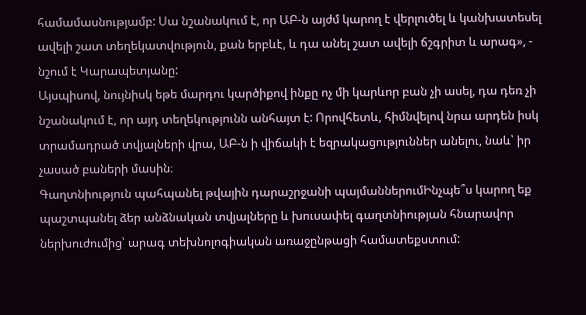համամասնությամբ: Սա նշանակում է, որ ԱԲ-ն այժմ կարող է վերլուծել և կանխատեսել ավելի շատ տեղեկատվություն, քան երբևէ, և դա անել շատ ավելի ճշգրիտ և արագ», - նշում է Կարապետյանը:
Այսպիսով, նույնիսկ եթե մարդու կարծիքով ինքը ոչ մի կարևոր բան չի ասել, դա դեռ չի նշանակում է, որ այդ տեղեկությունն անհայտ է: Որովհետև, հիմնվելով նրա արդեն իսկ տրամադրած տվյալների վրա, ԱԲ-ն ի վիճակի է եզրակացություններ անելու, նաև՝ իր չասած բաների մասին։
Գաղտնիություն պահպանել թվային դարաշրջանի պայմաններումԻնչպե՞ս կարող եք պաշտպանել ձեր անձնական տվյալները և խուսափել գաղտնիության հնարավոր ներխուժումից՝ արագ տեխնոլոգիական առաջընթացի համատեքստում: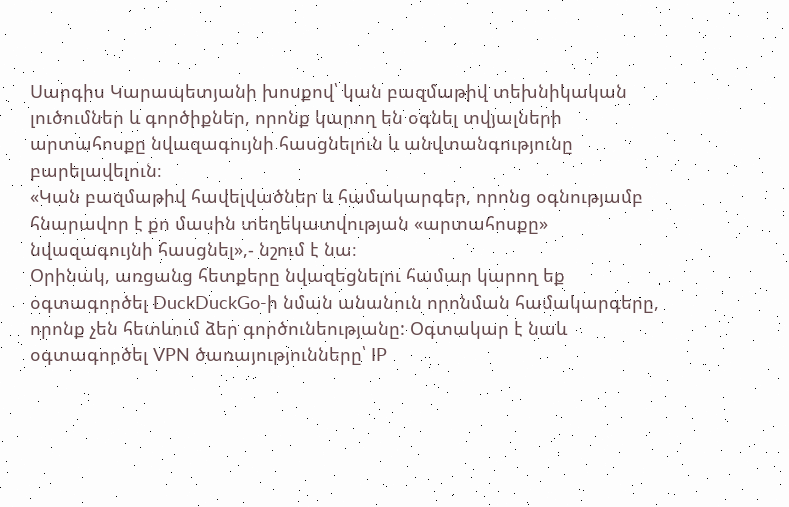Սարգիս Կարապետյանի խոսքով՝ կան բազմաթիվ տեխնիկական լուծումներ և գործիքներ, որոնք կարող են օգնել տվյալների արտահոսքը նվազագույնի հասցնելուն և անվտանգությունը բարելավելուն։
«Կան բազմաթիվ հավելվածներ և համակարգեր, որոնց օգնությամբ հնարավոր է քո մասին տեղեկատվության «արտահոսքը» նվազագույնի հասցնել»,- նշում է նա։
Օրինակ, առցանց հետքերը նվազեցնելու համար կարող եք օգտագործել DuckDuckGo-ի նման անանուն որոնման համակարգերը, որոնք չեն հետևում ձեր գործունեությանը: Օգտակար է նաև օգտագործել VPN ծառայությունները՝ IP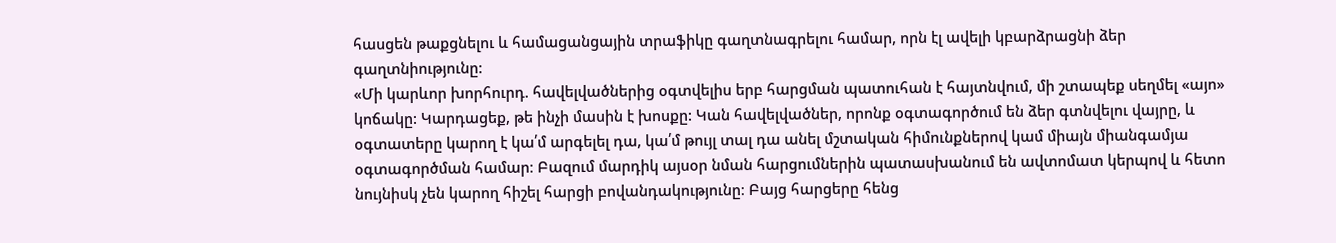հասցեն թաքցնելու և համացանցային տրաֆիկը գաղտնագրելու համար, որն էլ ավելի կբարձրացնի ձեր գաղտնիությունը:
«Մի կարևոր խորհուրդ. հավելվածներից օգտվելիս երբ հարցման պատուհան է հայտնվում, մի շտապեք սեղմել «այո» կոճակը: Կարդացեք, թե ինչի մասին է խոսքը: Կան հավելվածներ, որոնք օգտագործում են ձեր գտնվելու վայրը, և օգտատերը կարող է կա՛մ արգելել դա, կա՛մ թույլ տալ դա անել մշտական հիմունքներով կամ միայն միանգամյա օգտագործման համար։ Բազում մարդիկ այսօր նման հարցումներին պատասխանում են ավտոմատ կերպով և հետո նույնիսկ չեն կարող հիշել հարցի բովանդակությունը։ Բայց հարցերը հենց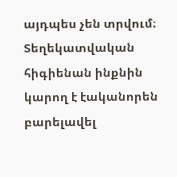այդպես չեն տրվում։ Տեղեկատվական հիգիենան ինքնին կարող է էականորեն բարելավել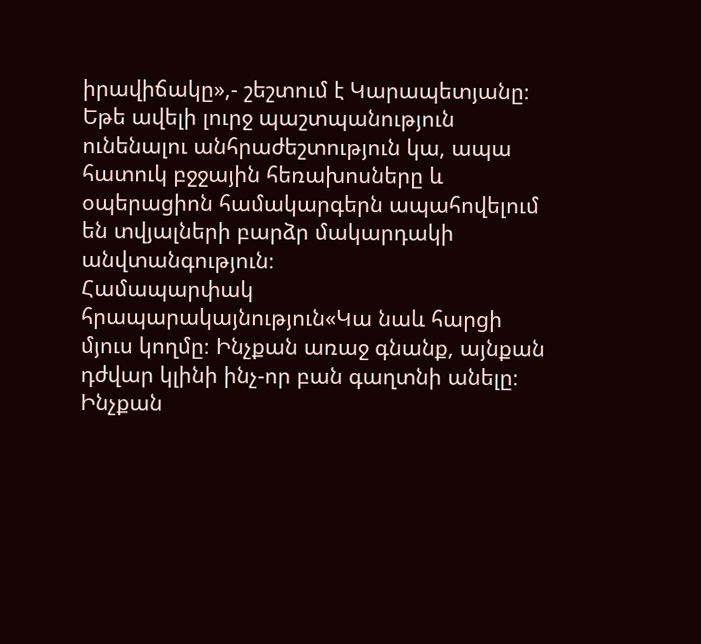իրավիճակը»,- շեշտում է Կարապետյանը։
Եթե ավելի լուրջ պաշտպանություն ունենալու անհրաժեշտություն կա, ապա հատուկ բջջային հեռախոսները և օպերացիոն համակարգերն ապահովելում են տվյալների բարձր մակարդակի անվտանգություն։
Համապարփակ հրապարակայնություն«Կա նաև հարցի մյուս կողմը։ Ինչքան առաջ գնանք, այնքան դժվար կլինի ինչ-որ բան գաղտնի անելը։ Ինչքան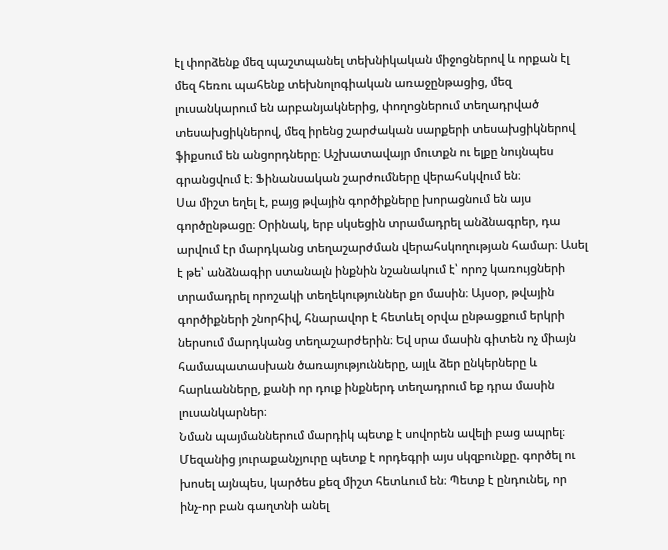էլ փորձենք մեզ պաշտպանել տեխնիկական միջոցներով և որքան էլ մեզ հեռու պահենք տեխնոլոգիական առաջընթացից, մեզ լուսանկարում են արբանյակներից, փողոցներում տեղադրված տեսախցիկներով, մեզ իրենց շարժական սարքերի տեսախցիկներով ֆիքսում են անցորդները։ Աշխատավայր մուտքն ու ելքը նույնպես գրանցվում է։ Ֆինանսական շարժումները վերահսկվում են։
Սա միշտ եղել է, բայց թվային գործիքները խորացնում են այս գործընթացը։ Օրինակ, երբ սկսեցին տրամադրել անձնագրեր, դա արվում էր մարդկանց տեղաշարժման վերահսկողության համար։ Ասել է թե՝ անձնագիր ստանալն ինքնին նշանակում է՝ որոշ կառույցների տրամադրել որոշակի տեղեկություններ քո մասին։ Այսօր, թվային գործիքների շնորհիվ, հնարավոր է հետևել օրվա ընթացքում երկրի ներսում մարդկանց տեղաշարժերին։ Եվ սրա մասին գիտեն ոչ միայն համապատասխան ծառայությունները, այլև ձեր ընկերները և հարևանները, քանի որ դուք ինքներդ տեղադրում եք դրա մասին լուսանկարներ։
Նման պայմաններում մարդիկ պետք է սովորեն ավելի բաց ապրել։ Մեզանից յուրաքանչյուրը պետք է որդեգրի այս սկզբունքը. գործել ու խոսել այնպես, կարծես քեզ միշտ հետևում են։ Պետք է ընդունել, որ ինչ-որ բան գաղտնի անել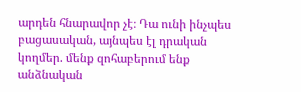արդեն հնարավոր չէ։ Դա ունի ինչպես բացասական, այնպես էլ դրական կողմեր. մենք զոհաբերում ենք անձնական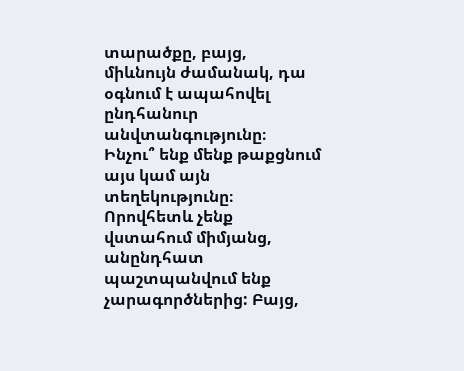տարածքը, բայց, միևնույն ժամանակ, դա օգնում է ապահովել ընդհանուր անվտանգությունը։
Ինչու՞ ենք մենք թաքցնում այս կամ այն տեղեկությունը։ Որովհետև չենք վստահում միմյանց, անընդհատ պաշտպանվում ենք չարագործներից: Բայց,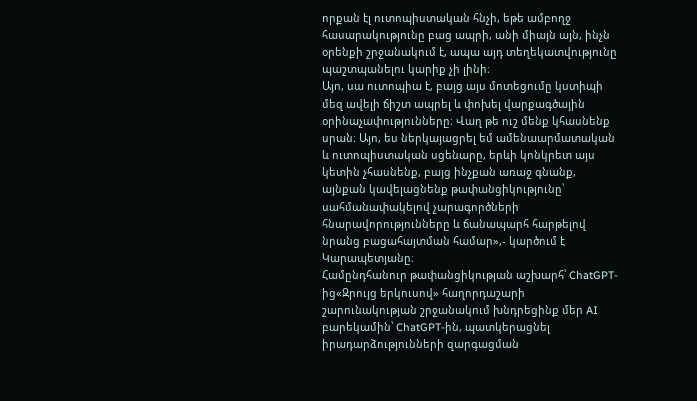որքան էլ ուտոպիստական հնչի, եթե ամբողջ հասարակությունը բաց ապրի, անի միայն այն, ինչն օրենքի շրջանակում է, ապա այդ տեղեկատվությունը պաշտպանելու կարիք չի լինի։
Այո, սա ուտոպիա է, բայց այս մոտեցումը կստիպի մեզ ավելի ճիշտ ապրել և փոխել վարքագծային օրինաչափությունները։ Վաղ թե ուշ մենք կհասնենք սրան։ Այո, ես ներկայացրել եմ ամենաարմատական և ուտոպիստական սցենարը, երևի կոնկրետ այս կետին չհասնենք, բայց ինչքան առաջ գնանք, այնքան կավելացնենք թափանցիկությունը՝ սահմանափակելով չարագործների հնարավորությունները և ճանապարհ հարթելով նրանց բացահայտման համար»,- կարծում է Կարապետյանը։
Համընդհանուր թափանցիկության աշխարհ՝ ChatGPT-ից«Զրույց երկուսով» հաղորդաշարի շարունակության շրջանակում խնդրեցինք մեր AI բարեկամին՝ ChatGPT-ին, պատկերացնել իրադարձությունների զարգացման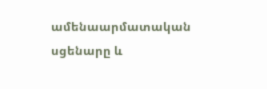ամենաարմատական սցենարը և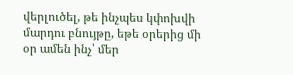վերլուծել, թե ինչպես կփոխվի մարդու բնույթը, եթե օրերից մի օր ամեն ինչ՝ մեր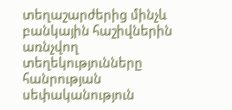տեղաշարժերից մինչև բանկային հաշիվներին առնչվող տեղեկությունները հանրության սեփականություն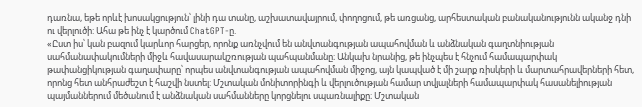դառնա, եթե որևէ խոսակցություն՝ լինի դա տանը, աշխատավայրում, փողոցում, թե առցանց, արհեստական բանականությունն ականջ դնի ու վերլուծի: Ահա թե ինչ է կարծում ChatGPT-ը.
«Ըստ իս՝ կան բազում կարևոր հարցեր, որոնք առնչվում են անվտանգության ապահովման և անձնական գաղտնիության սահմանափակումների միջև հավասարակշռության պահպանմանը։ Անկախ նրանից, թե ինչպես է հնչում համապարփակ թափանցիկության գաղափարը՝ որպես անվտանգության ապահովման միջոց, այն կապված է մի շարք ռիսկերի և մարտահրավերների հետ, որոնց հետ անհրաժեշտ է հաշվի նստել: Մշտական մոնիտորինգի և վերլուծության համար տվյալների համապարփակ հասանելիության պայմաններում մեծանում է անձնական սահմանները կորցնելու սպառնալիքը։ Մշտական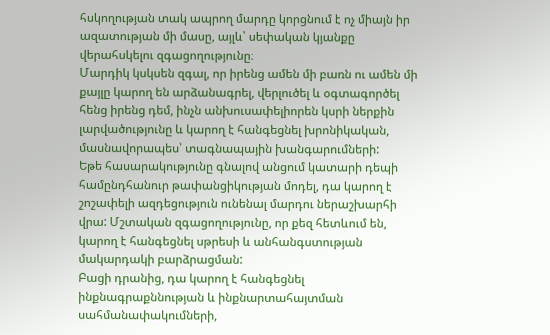հսկողության տակ ապրող մարդը կորցնում է ոչ միայն իր ազատության մի մասը, այլև՝ սեփական կյանքը վերահսկելու զգացողությունը։
Մարդիկ կսկսեն զգալ, որ իրենց ամեն մի բառն ու ամեն մի քայլը կարող են արձանագրել, վերլուծել և օգտագործել հենց իրենց դեմ, ինչն անխուսափելիորեն կսրի ներքին լարվածությունը և կարող է հանգեցնել խրոնիկական, մասնավորապես՝ տագնապային խանգարումների:
Եթե հասարակությունը գնալով անցում կատարի դեպի համընդհանուր թափանցիկության մոդել, դա կարող է շոշափելի ազդեցություն ունենալ մարդու ներաշխարհի վրա: Մշտական զգացողությունը, որ քեզ հետևում են, կարող է հանգեցնել սթրեսի և անհանգստության մակարդակի բարձրացման:
Բացի դրանից, դա կարող է հանգեցնել ինքնագրաքննության և ինքնարտահայտման սահմանափակումների,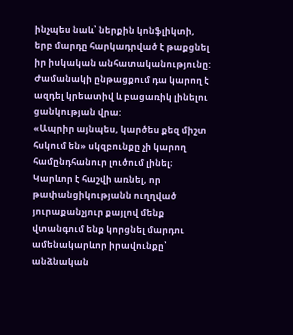ինչպես նաև՝ ներքին կոնֆլիկտի, երբ մարդը հարկադրված է թաքցնել իր իսկական անհատականությունը: Ժամանակի ընթացքում դա կարող է ազդել կրեատիվ և բացառիկ լինելու ցանկության վրա:
«Ապրիր այնպես, կարծես քեզ միշտ հսկում են» սկզբունքը չի կարող համընդհանուր լուծում լինել։ Կարևոր է հաշվի առնել, որ թափանցիկությանն ուղղված յուրաքանչյուր քայլով մենք վտանգում ենք կորցնել մարդու ամենակարևոր իրավունքը՝ անձնական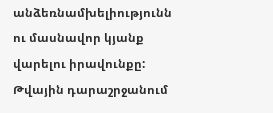անձեռնամխելիությունն ու մասնավոր կյանք վարելու իրավունքը:
Թվային դարաշրջանում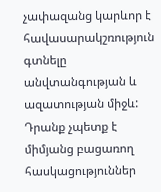չափազանց կարևոր է հավասարակշռություն գտնելը անվտանգության և ազատության միջև: Դրանք չպետք է միմյանց բացառող հասկացություններ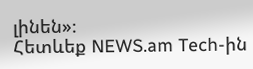լինեն»։
Հետևեք NEWS.am Tech-ին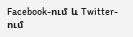Facebook-ում և Twitter-ում